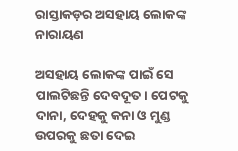ରାସ୍ତାକଡ଼ର ଅସହାୟ ଲୋକଙ୍କ ନାରାୟଣ

ଅସହାୟ ଲୋକଙ୍କ ପାଇଁ ସେ ପାଲଟିଛନ୍ତି ଦେବଦୂତ। ପେଟକୁ ଦାନା, ଦେହକୁ କନା ଓ ମୁଣ୍ଡ ଉପରକୁ ଛତା ଦେଇ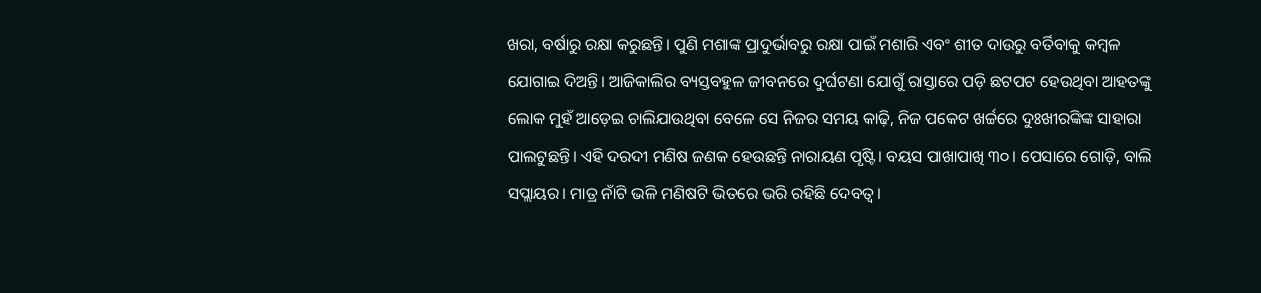ଖରା, ବର୍ଷାରୁ ରକ୍ଷା କରୁଛନ୍ତି। ପୁଣି ମଶାଙ୍କ ପ୍ରାଦୁର୍ଭାବରୁ ରକ୍ଷା ପାଇଁ ମଶାରି ଏବଂ ଶୀତ ଦାଉରୁ ବର୍ତିବାକୁ କମ୍ବଳ ଯୋଗାଇ ଦିଅନ୍ତି। ଆଜିକାଲିର ବ୍ୟସ୍ତବହୁଳ ଜୀବନରେ ଦୁର୍ଘଟଣା ଯୋଗୁଁ ରାସ୍ତାରେ ପଡ଼ି ଛଟପଟ ହେଉଥିବା ଆହତଙ୍କୁ ଲୋକ ମୁହଁ ଆଡ଼େଇ ଚାଲିଯାଉଥିବା ବେଳେ ସେ ନିଜର ସମୟ କାଢ଼ି, ନିଜ ପକେଟ ଖର୍ଚ୍ଚରେ ଦୁଃଖୀରଙ୍କିଙ୍କ ସାହାରା ପାଲଟୁଛନ୍ତି। ଏହି ଦରଦୀ ମଣିଷ ଜଣକ ହେଉଛନ୍ତି ନାରାୟଣ ପୃଷ୍ଟି। ବୟସ ପାଖାପାଖି ୩୦। ପେସାରେ ଗୋଡ଼ି, ବାଲି ସପ୍ଲାୟର। ମାତ୍ର ନାଁଟି ଭଳି ମଣିଷଟି ଭିତରେ ଭରି ରହିଛି ଦେବତ୍ୱ।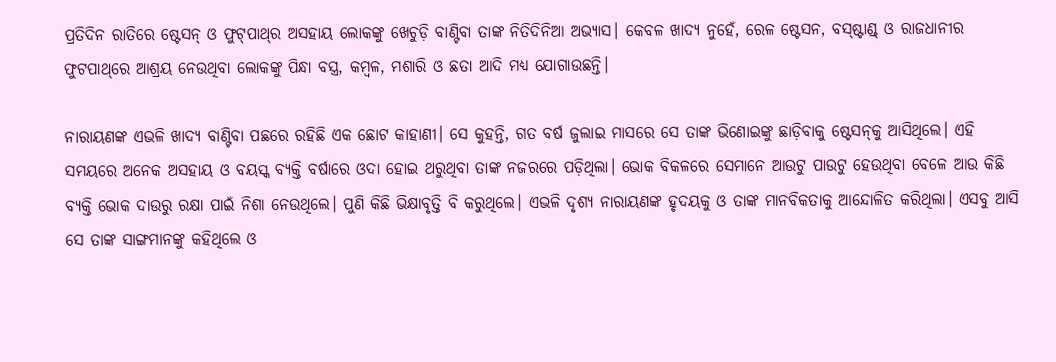ପ୍ରତିଦିନ ରାତିରେ ଷ୍ଟେସନ୍‌ ଓ ଫୁଟ୍‌ପାଥ୍‌ର ଅସହାୟ ଲୋକଙ୍କୁ ଖେଚୁଡ଼ି ବାଣ୍ଟିବା ତାଙ୍କ ନିତିଦିନିଆ ଅଭ୍ୟାସ। କେବଳ ଖାଦ୍ୟ ନୁହେଁ, ରେଳ ଷ୍ଟେସନ, ବସ୍‌ଷ୍ଟାଣ୍ଡ୍‌ ଓ ରାଜଧାନୀର ଫୁଟପାଥ୍‌ରେ ଆଶ୍ରୟ ନେଉଥିବା ଲୋକଙ୍କୁ ପିନ୍ଧା ବସ୍ତ୍ର, କମ୍ବଳ, ମଶାରି ଓ ଛତା ଆଦି ମଧ୍ୟ ଯୋଗାଉଛନ୍ତି।

ନାରାୟଣଙ୍କ ଏଭଳି ଖାଦ୍ୟ ବାଣ୍ଟିବା ପଛରେ ରହିଛି ଏକ ଛୋଟ କାହାଣୀ। ସେ କୁହନ୍ତି, ଗତ ବର୍ଷ ଜୁଲାଇ ମାସରେ ସେ ତାଙ୍କ ଭିଣୋଇଙ୍କୁ ଛାଡ଼ିବାକୁ ଷ୍ଟେସନ୍‌କୁ ଆସିଥିଲେ। ଏହି ସମୟରେ ଅନେକ ଅସହାୟ ଓ ବୟସ୍କ ବ୍ୟକ୍ତି ବର୍ଷାରେ ଓଦା ହୋଇ ଥରୁଥିବା ତାଙ୍କ ନଜରରେ ପଡ଼ିଥିଲା। ଭୋକ ବିକଳରେ ସେମାନେ ଆଉଟୁ ପାଉଟୁ ହେଉଥିବା ବେଳେ ଆଉ କିଛି ବ୍ୟକ୍ତି ଭୋକ ଦାଉରୁ ରକ୍ଷା ପାଇଁ ନିଶା ନେଉଥିଲେ। ପୁଣି କିଛି ଭିକ୍ଷାବୃତ୍ତି ବି କରୁଥିଲେ। ଏଭଳି ଦୃଶ୍ୟ ନାରାୟଣଙ୍କ ହୃଦୟକୁ ଓ ତାଙ୍କ ମାନବିକତାକୁ ଆନ୍ଦୋଳିତ କରିଥିଲା। ଏସବୁ ଆସି ସେ ତାଙ୍କ ସାଙ୍ଗମାନଙ୍କୁ କହିଥିଲେ ଓ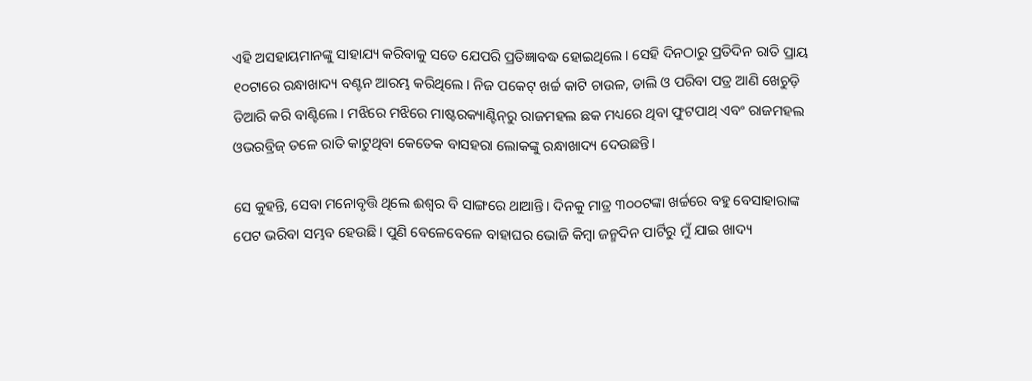ଏହି ଅସହାୟମାନଙ୍କୁ ସାହାଯ୍ୟ କରିବାକୁ ସତେ ଯେପରି ପ୍ରତିଜ୍ଞାବଦ୍ଧ ହୋଇଥିଲେ। ସେହି ଦିନଠାରୁ ପ୍ରତିଦିନ ରାତି ପ୍ରାୟ ୧୦ଟାରେ ରନ୍ଧାଖାଦ୍ୟ ବଣ୍ଟନ ଆରମ୍ଭ କରିଥିଲେ। ନିଜ ପକେଟ୍‌ ଖର୍ଚ୍ଚ କାଟି ଚାଉଳ, ଡାଲି ଓ ପରିବା ପତ୍ର ଆଣି ଖେଚୁଡ଼ି ତିଆରି କରି ବାଣ୍ଟିଲେ। ମଝିରେ ମଝିରେ ମାଷ୍ଟରକ୍ୟାଣ୍ଟିନ୍‌ରୁ ରାଜମହଲ ଛକ ମଧ୍ୟରେ ଥିବା ଫୁଟପାଥ୍‌ ଏବଂ ରାଜମହଲ ଓଭରବ୍ରିଜ୍‌ ତଳେ ରାତି କାଟୁଥିବା କେତେକ ବାସହରା ଲୋକଙ୍କୁ ରନ୍ଧାଖାଦ୍ୟ ଦେଉଛନ୍ତି।

ସେ କୁହନ୍ତି, ସେବା ମନୋବୃତ୍ତି ଥିଲେ ଈଶ୍ୱର ବି ସାଙ୍ଗରେ ଥାଆନ୍ତି। ଦିନକୁ ମାତ୍ର ୩୦୦ଟଙ୍କା ଖର୍ଚ୍ଚରେ ବହୁ ବେସାହାରାଙ୍କ ପେଟ ଭରିବା ସମ୍ଭବ ହେଉଛି। ପୁଣି ବେଳେବେଳେ ବାହାଘର ଭୋଜି କିମ୍ବା ଜନ୍ମଦିନ ପାର୍ଟିରୁ ମୁଁ ଯାଇ ଖାଦ୍ୟ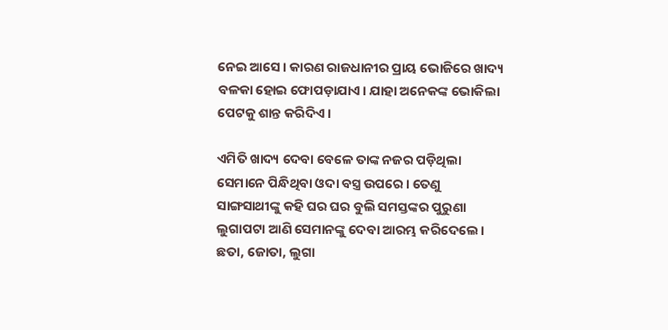ନେଇ ଆସେ। କାରଣ ରାଜଧାନୀର ପ୍ରାୟ ଭୋଜିରେ ଖାଦ୍ୟ ବଳକା ହୋଇ ଫୋପଡ଼ାଯାଏ। ଯାହା ଅନେକଙ୍କ ଭୋକିଲା ପେଟକୁ ଶାନ୍ତ କରିଦିଏ।

ଏମିତି ଖାଦ୍ୟ ଦେବା ବେଳେ ତାଙ୍କ ନଜର ପଡ଼ିଥିଲା ସେମାନେ ପିନ୍ଧିଥିବା ଓଦା ବସ୍ତ୍ର ଉପରେ। ତେଣୁ ସାଙ୍ଗସାଥୀଙ୍କୁ କହି ଘର ଘର ବୁଲି ସମସ୍ତଙ୍କର ପୁରୁଣା ଲୁଗାପଟା ଆଣି ସେମାନଙ୍କୁ ଦେବା ଆରମ୍ଭ କରିଦେଲେ। ଛତା, ଜୋତା, ଲୁଗା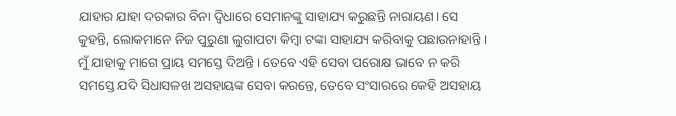ଯାହାର ଯାହା ଦରକାର ବିନା ଦ୍ୱିଧାରେ ସେମାନଙ୍କୁ ସାହାଯ୍ୟ କରୁଛନ୍ତି ନାରାୟଣ। ସେ କୁହନ୍ତି, ଲୋକମାନେ ନିଜ ପୁରୁଣା ଲୁଗାପଟା କିମ୍ବା ଟଙ୍କା ସାହାଯ୍ୟ କରିବାକୁ ପଛାଉନାହାନ୍ତି। ମୁଁ ଯାହାକୁ ମାଗେ ପ୍ରାୟ ସମସ୍ତେ ଦିଅନ୍ତି। ତେବେ ଏହି ସେବା ପରୋକ୍ଷ ଭାବେ ନ କରି ସମସ୍ତେ ଯଦି ସିଧାସଳଖ ଅସହାୟଙ୍କ ସେବା କରନ୍ତେ, ତେବେ ସଂସାରରେ କେହି ଅସହାୟ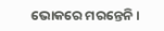ଭୋକରେ ମରନ୍ତେନି।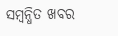ସମ୍ବନ୍ଧିତ ଖବର